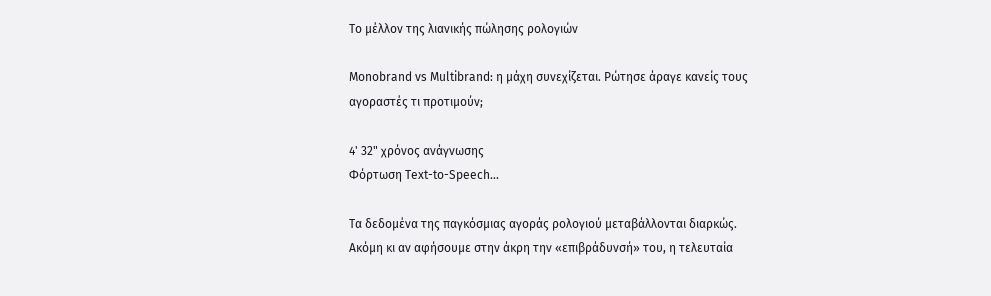Το μέλλον της λιανικής πώλησης ρολογιών

Monobrand vs Multibrand: η μάχη συνεχίζεται. Ρώτησε άραγε κανείς τους αγοραστές τι προτιμούν;

4' 32" χρόνος ανάγνωσης
Φόρτωση Text-to-Speech...

Τα δεδομένα της παγκόσμιας αγοράς ρολογιού μεταβάλλονται διαρκώς. Ακόμη κι αν αφήσουμε στην άκρη την «επιβράδυνσή» του, η τελευταία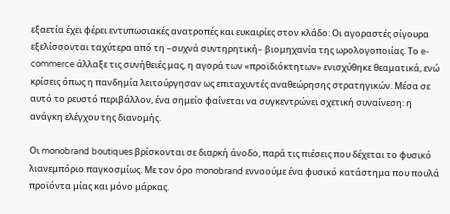εξαετία έχει φέρει εντυπωσιακές ανατροπές και ευκαιρίες στον κλάδο: Οι αγοραστές σίγουρα εξελίσσονται ταχύτερα από τη –συχνά συντηρητική– βιομηχανία της ωρολογοποιίας. Το e-commerce άλλαξε τις συνήθειές μας, η αγορά των «προϊδιόκτητων» ενισχύθηκε θεαματικά, ενώ κρίσεις όπως η πανδημία λειτούργησαν ως επιταχυντές αναθεώρησης στρατηγικών. Μέσα σε αυτό το ρευστό περιβάλλον, ένα σημείο φαίνεται να συγκεντρώνει σχετική συναίνεση: η ανάγκη ελέγχου της διανομής.

Οι monobrand boutiques βρίσκονται σε διαρκή άνοδο, παρά τις πιέσεις που δέχεται το φυσικό λιανεμπόριο παγκοσμίως. Με τον όρο monobrand εννοούμε ένα φυσικό κατάστημα που πουλά προϊόντα μίας και μόνο μάρκας.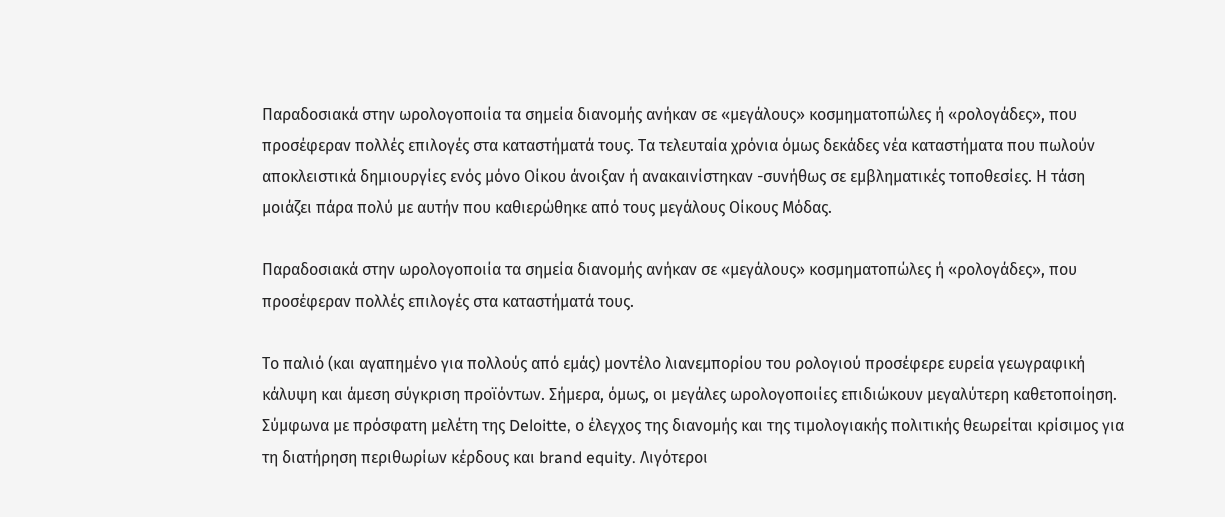Παραδοσιακά στην ωρολογοποιία τα σημεία διανομής ανήκαν σε «μεγάλους» κοσμηματοπώλες ή «ρολογάδες», που προσέφεραν πολλές επιλογές στα καταστήματά τους. Τα τελευταία χρόνια όμως δεκάδες νέα καταστήματα που πωλούν αποκλειστικά δημιουργίες ενός μόνο Οίκου άνοιξαν ή ανακαινίστηκαν -συνήθως σε εμβληματικές τοποθεσίες. Η τάση μοιάζει πάρα πολύ με αυτήν που καθιερώθηκε από τους μεγάλους Οίκους Μόδας.

Παραδοσιακά στην ωρολογοποιία τα σημεία διανομής ανήκαν σε «μεγάλους» κοσμηματοπώλες ή «ρολογάδες», που προσέφεραν πολλές επιλογές στα καταστήματά τους.

Το παλιό (και αγαπημένο για πολλούς από εμάς) μοντέλο λιανεμπορίου του ρολογιού προσέφερε ευρεία γεωγραφική κάλυψη και άμεση σύγκριση προϊόντων. Σήμερα, όμως, οι μεγάλες ωρολογοποιίες επιδιώκουν μεγαλύτερη καθετοποίηση. Σύμφωνα με πρόσφατη μελέτη της Deloitte, ο έλεγχος της διανομής και της τιμολογιακής πολιτικής θεωρείται κρίσιμος για τη διατήρηση περιθωρίων κέρδους και brand equity. Λιγότεροι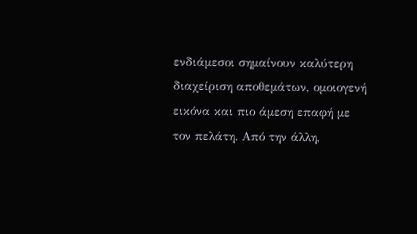ενδιάμεσοι σημαίνουν καλύτερη διαχείριση αποθεμάτων, ομοιογενή εικόνα και πιο άμεση επαφή με τον πελάτη. Από την άλλη,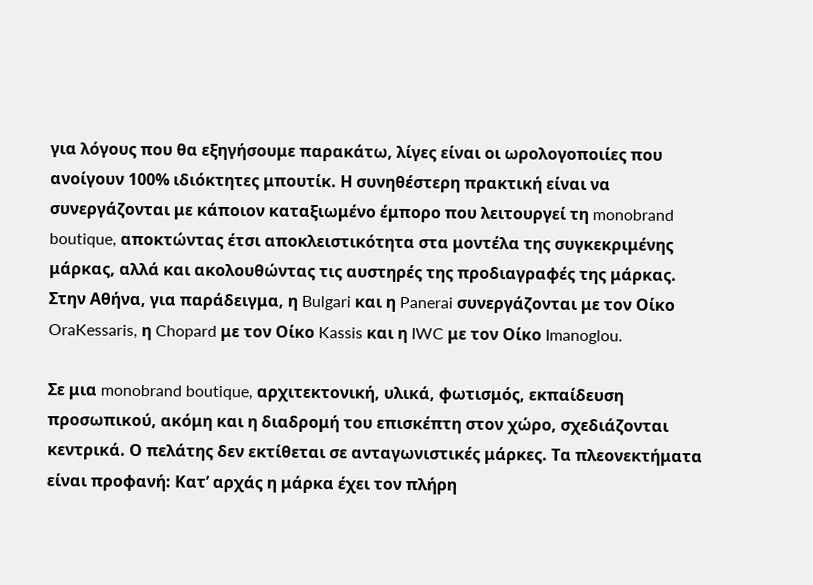για λόγους που θα εξηγήσουμε παρακάτω, λίγες είναι οι ωρολογοποιίες που ανοίγουν 100% ιδιόκτητες μπουτίκ. Η συνηθέστερη πρακτική είναι να συνεργάζονται με κάποιον καταξιωμένο έμπορο που λειτουργεί τη monobrand boutique, αποκτώντας έτσι αποκλειστικότητα στα μοντέλα της συγκεκριμένης μάρκας, αλλά και ακολουθώντας τις αυστηρές της προδιαγραφές της μάρκας. Στην Αθήνα, για παράδειγμα, η Bulgari και η Panerai συνεργάζονται με τον Οίκο OraKessaris, η Chopard με τον Οίκο Kassis και η IWC με τον Οίκο Imanoglou.

Σε μια monobrand boutique, αρχιτεκτονική, υλικά, φωτισμός, εκπαίδευση προσωπικού, ακόμη και η διαδρομή του επισκέπτη στον χώρο, σχεδιάζονται κεντρικά. Ο πελάτης δεν εκτίθεται σε ανταγωνιστικές μάρκες. Τα πλεονεκτήματα είναι προφανή: Κατ’ αρχάς η μάρκα έχει τον πλήρη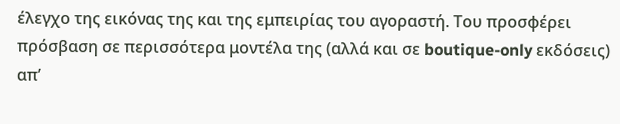έλεγχο της εικόνας της και της εμπειρίας του αγοραστή. Του προσφέρει πρόσβαση σε περισσότερα μοντέλα της (αλλά και σε boutique-only εκδόσεις) απ’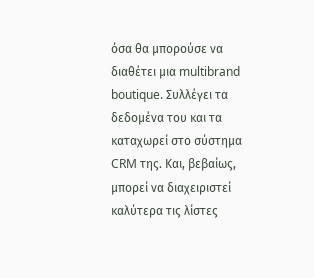όσα θα μπορούσε να διαθέτει μια multibrand boutique. Συλλέγει τα δεδομένα του και τα καταχωρεί στο σύστημα CRM της. Και, βεβαίως, μπορεί να διαχειριστεί καλύτερα τις λίστες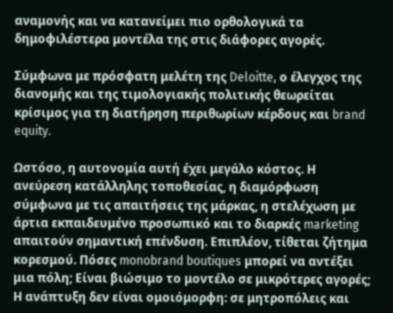αναμονής και να κατανείμει πιο ορθολογικά τα δημοφιλέστερα μοντέλα της στις διάφορες αγορές.

Σύμφωνα με πρόσφατη μελέτη της Deloitte, ο έλεγχος της διανομής και της τιμολογιακής πολιτικής θεωρείται κρίσιμος για τη διατήρηση περιθωρίων κέρδους και brand equity.

Ωστόσο, η αυτονομία αυτή έχει μεγάλο κόστος. Η ανεύρεση κατάλληλης τοποθεσίας, η διαμόρφωση σύμφωνα με τις απαιτήσεις της μάρκας, η στελέχωση με άρτια εκπαιδευμένο προσωπικό και το διαρκές marketing απαιτούν σημαντική επένδυση. Επιπλέον, τίθεται ζήτημα κορεσμού. Πόσες monobrand boutiques μπορεί να αντέξει μια πόλη; Είναι βιώσιμο το μοντέλο σε μικρότερες αγορές; Η ανάπτυξη δεν είναι ομοιόμορφη: σε μητροπόλεις και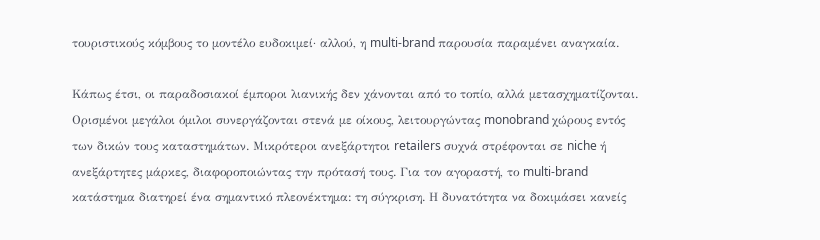τουριστικούς κόμβους το μοντέλο ευδοκιμεί· αλλού, η multi-brand παρουσία παραμένει αναγκαία.

Κάπως έτσι, οι παραδοσιακοί έμποροι λιανικής δεν χάνονται από το τοπίο, αλλά μετασχηματίζονται. Ορισμένοι μεγάλοι όμιλοι συνεργάζονται στενά με οίκους, λειτουργώντας monobrand χώρους εντός των δικών τους καταστημάτων. Μικρότεροι ανεξάρτητοι retailers συχνά στρέφονται σε niche ή ανεξάρτητες μάρκες, διαφοροποιώντας την πρότασή τους. Για τον αγοραστή, το multi-brand κατάστημα διατηρεί ένα σημαντικό πλεονέκτημα: τη σύγκριση. Η δυνατότητα να δοκιμάσει κανείς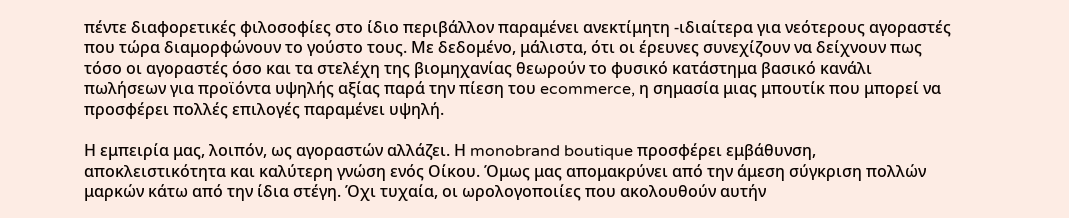πέντε διαφορετικές φιλοσοφίες στο ίδιο περιβάλλον παραμένει ανεκτίμητη -ιδιαίτερα για νεότερους αγοραστές που τώρα διαμορφώνουν το γούστο τους. Με δεδομένο, μάλιστα, ότι οι έρευνες συνεχίζουν να δείχνουν πως τόσο οι αγοραστές όσο και τα στελέχη της βιομηχανίας θεωρούν το φυσικό κατάστημα βασικό κανάλι πωλήσεων για προϊόντα υψηλής αξίας παρά την πίεση του ecommerce, η σημασία μιας μπουτίκ που μπορεί να προσφέρει πολλές επιλογές παραμένει υψηλή.

Η εμπειρία μας, λοιπόν, ως αγοραστών αλλάζει. Η monobrand boutique προσφέρει εμβάθυνση, αποκλειστικότητα και καλύτερη γνώση ενός Οίκου. Όμως μας απομακρύνει από την άμεση σύγκριση πολλών μαρκών κάτω από την ίδια στέγη. Όχι τυχαία, οι ωρολογοποιίες που ακολουθούν αυτήν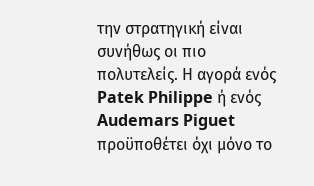την στρατηγική είναι συνήθως οι πιο πολυτελείς. Η αγορά ενός Patek Philippe ή ενός Audemars Piguet προϋποθέτει όχι μόνο το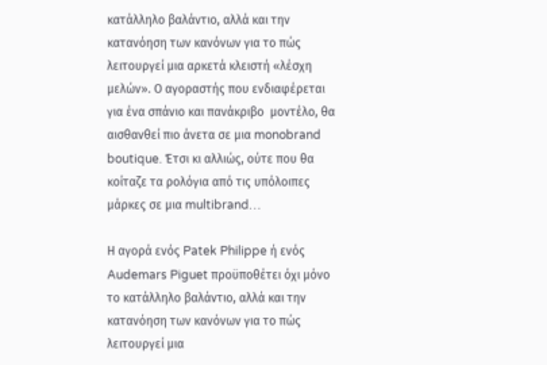κατάλληλο βαλάντιο, αλλά και την κατανόηση των κανόνων για το πώς λειτουργεί μια αρκετά κλειστή «λέσχη μελών». Ο αγοραστής που ενδιαφέρεται για ένα σπάνιο και πανάκριβο  μοντέλο, θα αισθανθεί πιο άνετα σε μια monobrand boutique. Έτσι κι αλλιώς, ούτε που θα κοίταζε τα ρολόγια από τις υπόλοιπες μάρκες σε μια multibrand…

Η αγορά ενός Patek Philippe ή ενός Audemars Piguet προϋποθέτει όχι μόνο το κατάλληλο βαλάντιο, αλλά και την κατανόηση των κανόνων για το πώς λειτουργεί μια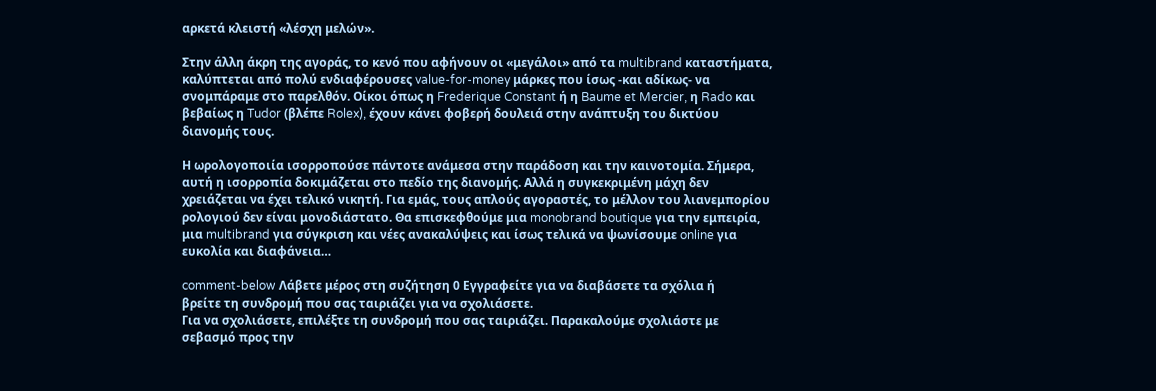αρκετά κλειστή «λέσχη μελών».

Στην άλλη άκρη της αγοράς, το κενό που αφήνουν οι «μεγάλοι» από τα multibrand καταστήματα, καλύπτεται από πολύ ενδιαφέρουσες value-for-money μάρκες που ίσως -και αδίκως- να σνομπάραμε στο παρελθόν. Οίκοι όπως η Frederique Constant ή η Baume et Mercier, η Rado και βεβαίως η Tudor (βλέπε Rolex), έχουν κάνει φοβερή δουλειά στην ανάπτυξη του δικτύου διανομής τους.

Η ωρολογοποιία ισορροπούσε πάντοτε ανάμεσα στην παράδοση και την καινοτομία. Σήμερα, αυτή η ισορροπία δοκιμάζεται στο πεδίο της διανομής. Αλλά η συγκεκριμένη μάχη δεν χρειάζεται να έχει τελικό νικητή. Για εμάς, τους απλούς αγοραστές, το μέλλον του λιανεμπορίου ρολογιού δεν είναι μονοδιάστατο. Θα επισκεφθούμε μια monobrand boutique για την εμπειρία, μια multibrand για σύγκριση και νέες ανακαλύψεις και ίσως τελικά να ψωνίσουμε online για ευκολία και διαφάνεια…

comment-below Λάβετε μέρος στη συζήτηση 0 Εγγραφείτε για να διαβάσετε τα σχόλια ή
βρείτε τη συνδρομή που σας ταιριάζει για να σχολιάσετε.
Για να σχολιάσετε, επιλέξτε τη συνδρομή που σας ταιριάζει. Παρακαλούμε σχολιάστε με σεβασμό προς την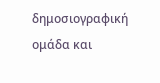δημοσιογραφική ομάδα και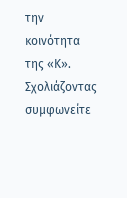την κοινότητα της «Κ».
Σχολιάζοντας συμφωνείτε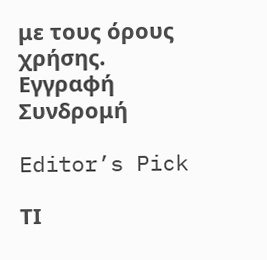με τους όρους χρήσης.
Εγγραφή Συνδρομή

Editor’s Pick

ΤΙ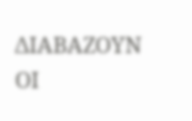ΔΙΑΒΑΖΟΥΝ ΟΙ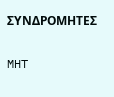ΣΥΝΔΡΟΜΗΤΕΣ

MHT